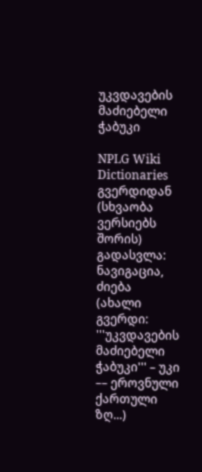უკვდავების მაძიებელი ჭაბუკი

NPLG Wiki Dictionaries გვერდიდან
(სხვაობა ვერსიებს შორის)
გადასვლა: ნავიგაცია, ძიება
(ახალი გვერდი: '''უკვდავების მაძიებელი ჭაბუკი''' – უკი –– ეროვნული ქართული ზღ...)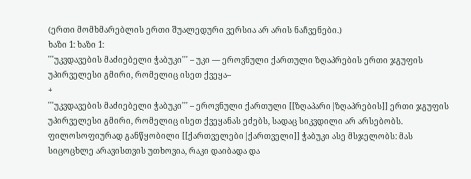(ერთი მომხმარებლის ერთი შუალედური ვერსია არ არის ნაჩვენები.)
ხაზი 1: ხაზი 1:
'''უკვდავების მაძიებელი ჭაბუკი''' – უკი –– ეროვნული ქართული ზღაპრების ერთი ჯგუფის უპირველესი გმირი, რომელიც ისეთ ქვეყა–
+
'''უკვდავების მაძიებელი ჭაბუკი''' – ეროვნული ქართული [[ზღაპარი|ზღაპრების]] ერთი ჯგუფის უპირველესი გმირი, რომელიც ისეთ ქვეყანას ეძებს, სადაც სიკვდილი არ არსებობს. ფილოსოფიურად განწყობილი [[ქართველები|ქართველი]] ჭაბუკი ასე მსჯელობს: მას სიცოცხლე არავისთვის უთხოვია, რაკი დაიბადა და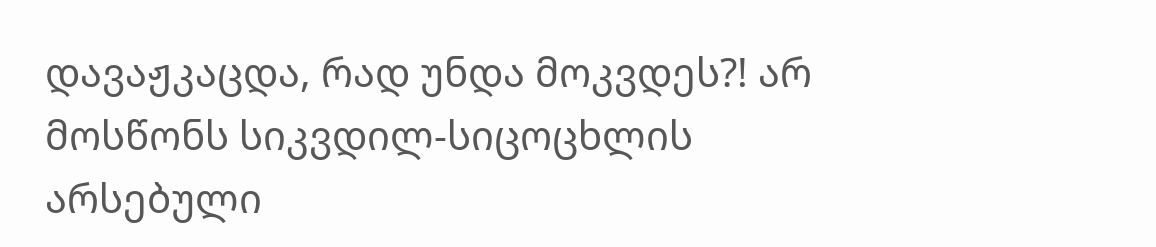დავაჟკაცდა, რად უნდა მოკვდეს?! არ მოსწონს სიკვდილ-სიცოცხლის არსებული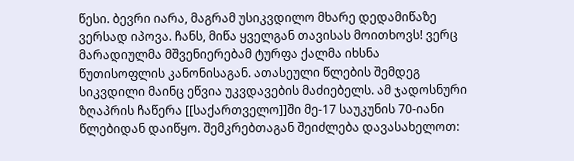წესი. ბევრი იარა, მაგრამ უსიკვდილო მხარე დედამიწაზე ვერსად იპოვა. ჩანს, მიწა ყველგან თავისას მოითხოვს! ვერც მარადიულმა მშვენიერებამ ტურფა ქალმა იხსნა წუთისოფლის კანონისაგან. ათასეული წლების შემდეგ სიკვდილი მაინც ეწვია უკვდავების მაძიებელს. ამ ჯადოსნური ზღაპრის ჩაწერა [[საქართველო]]ში მე-17 საუკუნის 70-იანი წლებიდან დაიწყო. შემკრებთაგან შეიძლება დავასახელოთ: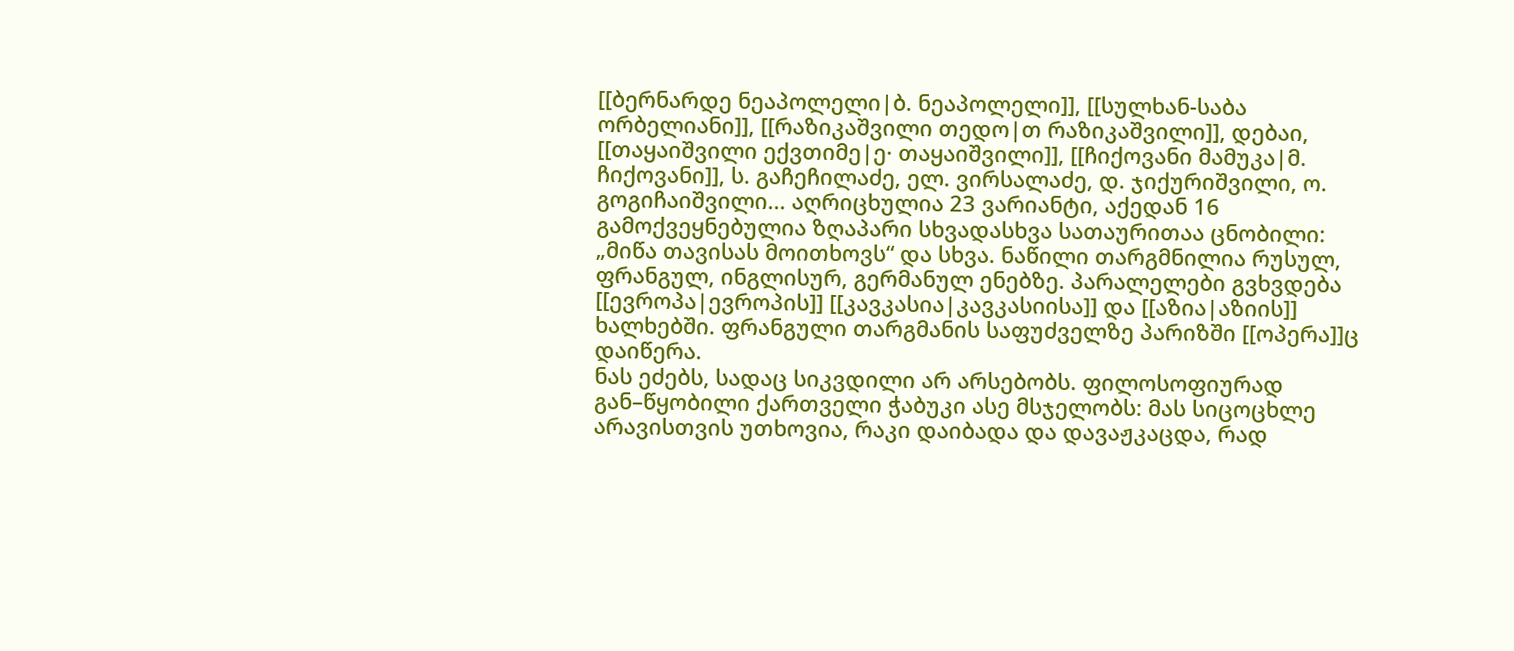[[ბერნარდე ნეაპოლელი|ბ. ნეაპოლელი]], [[სულხან-საბა ორბელიანი]], [[რაზიკაშვილი თედო|თ რაზიკაშვილი]], დებაი, [[თაყაიშვილი ექვთიმე|ე· თაყაიშვილი]], [[ჩიქოვანი მამუკა|მ. ჩიქოვანი]], ს. გაჩეჩილაძე, ელ. ვირსალაძე, დ. ჯიქურიშვილი, ო. გოგიჩაიშვილი... აღრიცხულია 23 ვარიანტი, აქედან 16 გამოქვეყნებულია ზღაპარი სხვადასხვა სათაურითაა ცნობილი: „მიწა თავისას მოითხოვს“ და სხვა. ნაწილი თარგმნილია რუსულ, ფრანგულ, ინგლისურ, გერმანულ ენებზე. პარალელები გვხვდება [[ევროპა|ევროპის]] [[კავკასია|კავკასიისა]] და [[აზია|აზიის]] ხალხებში. ფრანგული თარგმანის საფუძველზე პარიზში [[ოპერა]]ც დაიწერა.
ნას ეძებს, სადაც სიკვდილი არ არსებობს. ფილოსოფიურად გან–წყობილი ქართველი ჭაბუკი ასე მსჯელობს: მას სიცოცხლე არავისთვის უთხოვია, რაკი დაიბადა და დავაჟკაცდა, რად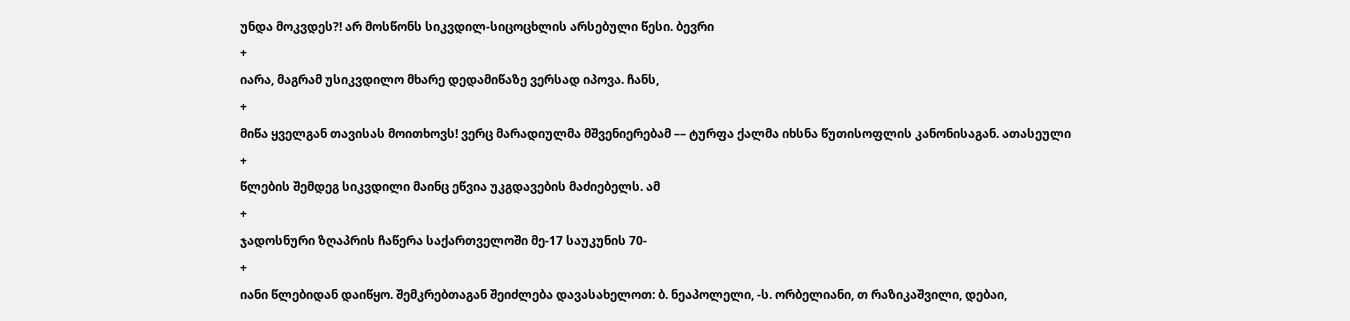უნდა მოკვდეს?! არ მოსწონს სიკვდილ-სიცოცხლის არსებული წესი. ბევრი
+
იარა, მაგრამ უსიკვდილო მხარე დედამიწაზე ვერსად იპოვა. ჩანს,
+
მიწა ყველგან თავისას მოითხოვს! ვერც მარადიულმა მშვენიერებამ –– ტურფა ქალმა იხსნა წუთისოფლის კანონისაგან. ათასეული
+
წლების შემდეგ სიკვდილი მაინც ეწვია უკგდავების მაძიებელს. ამ
+
ჯადოსნური ზღაპრის ჩაწერა საქართველოში მე-17 საუკუნის 70-
+
იანი წლებიდან დაიწყო. შემკრებთაგან შეიძლება დავასახელოთ: ბ. ნეაპოლელი, -ს. ორბელიანი, თ რაზიკაშვილი, დებაი,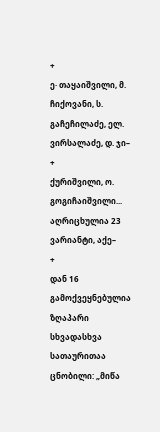+
ე· თაყაიშვილი, მ. ჩიქოვანი, ს. გაჩეჩილაძე, ელ. ვირსალაძე, დ. ჯი–
+
ქურიშვილი, ო. გოგიჩაიშვილი... აღრიცხულია 23 ვარიანტი, აქე–
+
დან 16 გამოქვეყნებულია ზღაპარი სხვადასხვა სათაურითაა ცნობილი: „მიწა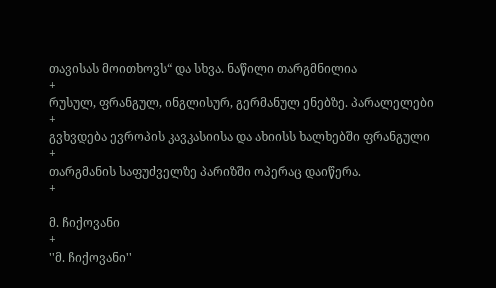თავისას მოითხოვს“ და სხვა. ნაწილი თარგმნილია
+
რუსულ, ფრანგულ, ინგლისურ, გერმანულ ენებზე. პარალელები
+
გვხვდება ევროპის კავკასიისა და ახიისს ხალხებში ფრანგული
+
თარგმანის საფუძველზე პარიზში ოპერაც დაიწერა.
+

მ. ჩიქოვანი
+
''მ. ჩიქოვანი''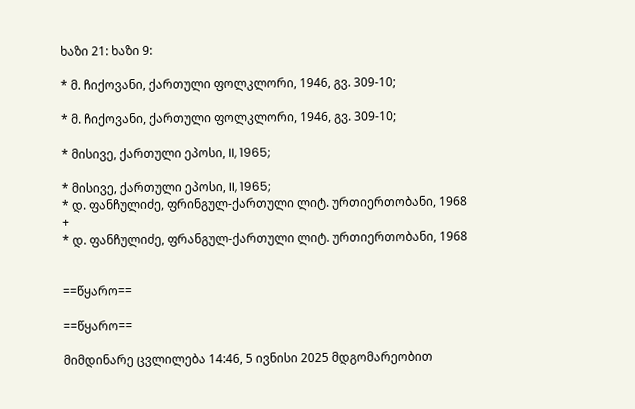ხაზი 21: ხაზი 9:

* მ. ჩიქოვანი, ქართული ფოლკლორი, 1946, გვ. 309-10;

* მ. ჩიქოვანი, ქართული ფოლკლორი, 1946, გვ. 309-10;

* მისივე, ქართული ეპოსი, II, 1965;

* მისივე, ქართული ეპოსი, II, 1965;
* დ. ფანჩულიძე, ფრინგულ-ქართული ლიტ. ურთიერთობანი, 1968
+
* დ. ფანჩულიძე, ფრანგულ-ქართული ლიტ. ურთიერთობანი, 1968


==წყარო==

==წყარო==

მიმდინარე ცვლილება 14:46, 5 ივნისი 2025 მდგომარეობით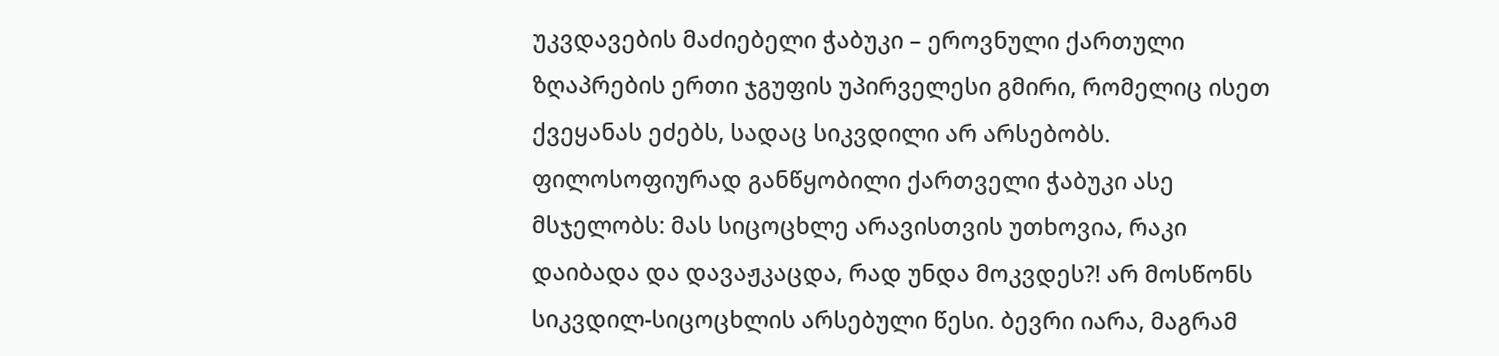უკვდავების მაძიებელი ჭაბუკი – ეროვნული ქართული ზღაპრების ერთი ჯგუფის უპირველესი გმირი, რომელიც ისეთ ქვეყანას ეძებს, სადაც სიკვდილი არ არსებობს. ფილოსოფიურად განწყობილი ქართველი ჭაბუკი ასე მსჯელობს: მას სიცოცხლე არავისთვის უთხოვია, რაკი დაიბადა და დავაჟკაცდა, რად უნდა მოკვდეს?! არ მოსწონს სიკვდილ-სიცოცხლის არსებული წესი. ბევრი იარა, მაგრამ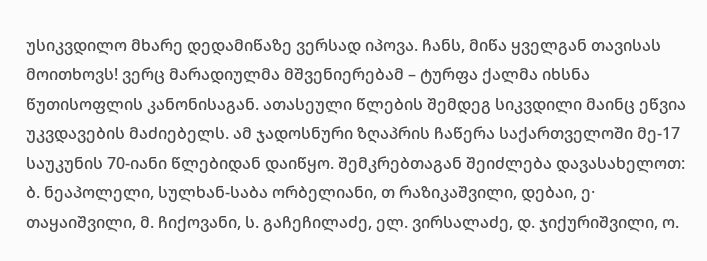უსიკვდილო მხარე დედამიწაზე ვერსად იპოვა. ჩანს, მიწა ყველგან თავისას მოითხოვს! ვერც მარადიულმა მშვენიერებამ – ტურფა ქალმა იხსნა წუთისოფლის კანონისაგან. ათასეული წლების შემდეგ სიკვდილი მაინც ეწვია უკვდავების მაძიებელს. ამ ჯადოსნური ზღაპრის ჩაწერა საქართველოში მე-17 საუკუნის 70-იანი წლებიდან დაიწყო. შემკრებთაგან შეიძლება დავასახელოთ: ბ. ნეაპოლელი, სულხან-საბა ორბელიანი, თ რაზიკაშვილი, დებაი, ე· თაყაიშვილი, მ. ჩიქოვანი, ს. გაჩეჩილაძე, ელ. ვირსალაძე, დ. ჯიქურიშვილი, ო.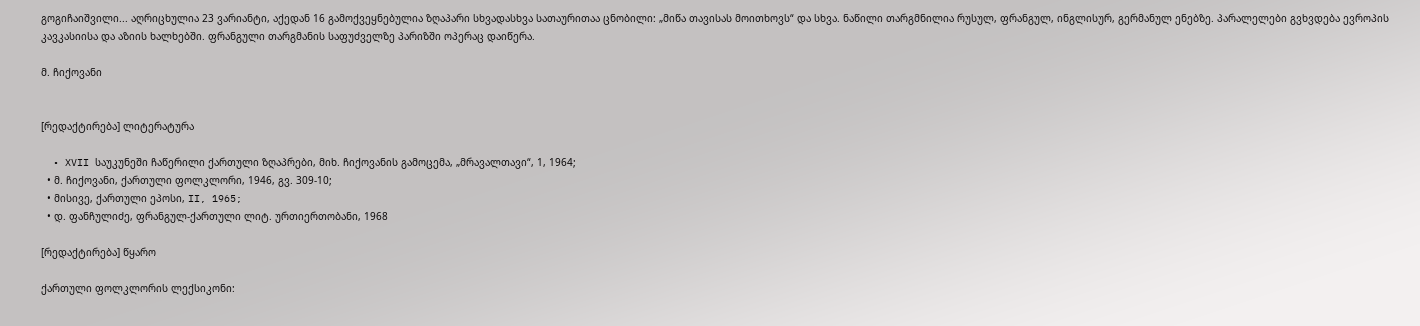გოგიჩაიშვილი... აღრიცხულია 23 ვარიანტი, აქედან 16 გამოქვეყნებულია ზღაპარი სხვადასხვა სათაურითაა ცნობილი: „მიწა თავისას მოითხოვს“ და სხვა. ნაწილი თარგმნილია რუსულ, ფრანგულ, ინგლისურ, გერმანულ ენებზე. პარალელები გვხვდება ევროპის კავკასიისა და აზიის ხალხებში. ფრანგული თარგმანის საფუძველზე პარიზში ოპერაც დაიწერა.

მ. ჩიქოვანი


[რედაქტირება] ლიტერატურა

  • XVII საუკუნეში ჩაწერილი ქართული ზღაპრები, მიხ. ჩიქოვანის გამოცემა, „მრავალთავი“, 1, 1964;
  • მ. ჩიქოვანი, ქართული ფოლკლორი, 1946, გვ. 309-10;
  • მისივე, ქართული ეპოსი, II, 1965;
  • დ. ფანჩულიძე, ფრანგულ-ქართული ლიტ. ურთიერთობანი, 1968

[რედაქტირება] წყარო

ქართული ფოლკლორის ლექსიკონი: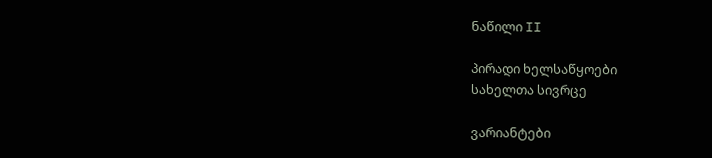ნაწილი II

პირადი ხელსაწყოები
სახელთა სივრცე

ვარიანტები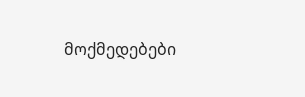მოქმედებები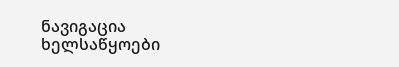ნავიგაცია
ხელსაწყოები